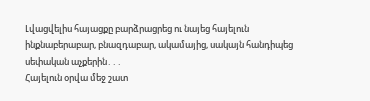Լվացվելիս հայացքը բարձրացրեց ու նայեց հայելուն ինքնաբերաբար, բնազդաբար, ակամայից, սակայն հանդիպեց սեփական աչքերին․․․
Հայելուն օրվա մեջ շատ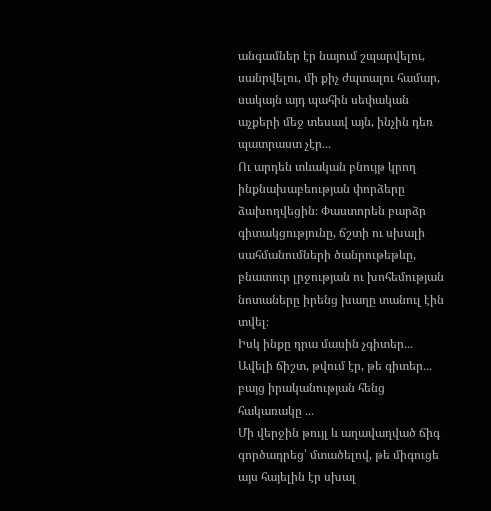անգամներ էր նայում շպարվելու, սանրվելու, մի քիչ ժպտալու համար, սակայն այդ պահին սեփական աչքերի մեջ տեսավ այն, ինչին դեռ պատրաստ չէր․․․
Ու արդեն տևական բնույթ կրող ինքնախաբեության փորձերը ձախողվեցին։ Փաստորեն բարձր գիտակցությունը, ճշտի ու սխալի սահմանումների ծանրութեթևը, բնատուր լրջության ու խոհեմության նոտաները իրենց խաղը տանուլ էին տվել։
Իսկ ինքը դրա մասին չգիտեր․․․ Ավելի ճիշտ, թվում էր, թե գիտեր․․․ բայց իրականության հենց հակառակը ․․․
Մի վերջին թույլ և աղավաղված ճիգ գործադրեց՝ մտածելով, թե միգուցե այս հայելին էր սխալ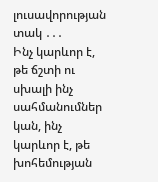լուսավորության տակ ․․․
Ինչ կարևոր է, թե ճշտի ու սխալի ինչ սահմանումներ կան, ինչ կարևոր է, թե խոհեմության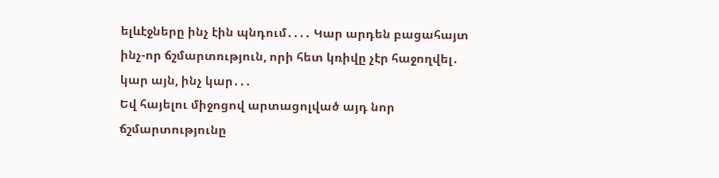ելևէջները ինչ էին պնդում․․․․ Կար արդեն բացահայտ ինչ-որ ճշմարտություն, որի հետ կռիվը չէր հաջողվել․ կար այն, ինչ կար․․․
Եվ հայելու միջոցով արտացոլված այդ նոր ճշմարտությունը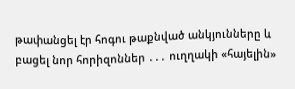թափանցել էր հոգու թաքնված անկյունները և բացել նոր հորիզոններ ․․․ ուղղակի «հայելին»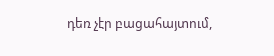դեռ չէր բացահայտում,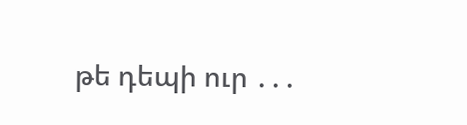թե դեպի ուր ․․․